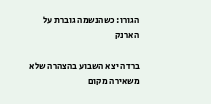הגורו: כשהנשמה גוברת על הארנק

ברדה יצא השבוע בהצהרה שלא משאירה מקום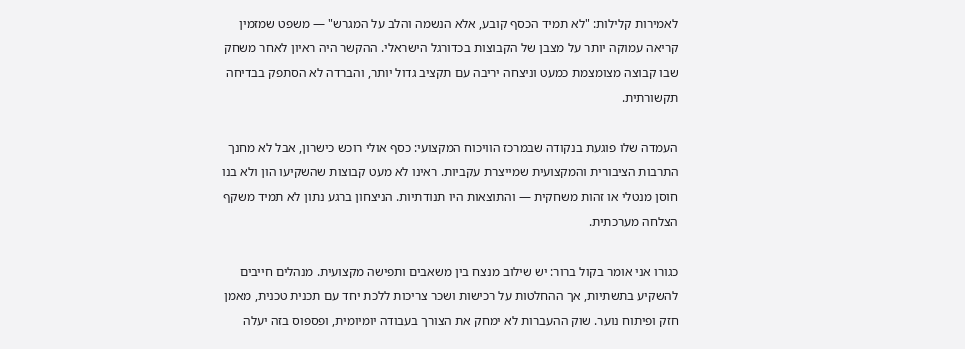לאמירות קלילות: "לא תמיד הכסף קובע, אלא הנשמה והלב על המגרש" — משפט שמזמין קריאה עמוקה יותר על מצבן של הקבוצות בכדורגל הישראלי. ההקשר היה ראיון לאחר משחק שבו קבוצה מצומצמת כמעט וניצחה יריבה עם תקציב גדול יותר, והברדה לא הסתפק בבדיחה תקשורתית.

העמדה שלו פוגעת בנקודה שבמרכז הוויכוח המקצועי: כסף אולי רוכש כישרון, אבל לא מחנך התרבות הציבורית והמקצועית שמייצרת עקביות. ראינו לא מעט קבוצות שהשקיעו הון ולא בנו חוסן מנטלי או זהות משחקית — והתוצאות היו תנודתיות. הניצחון ברגע נתון לא תמיד משקף הצלחה מערכתית.

כגורו אני אומר בקול ברור: יש שילוב מנצח בין משאבים ותפישה מקצועית. מנהלים חייבים להשקיע בתשתיות, אך ההחלטות על רכישות ושכר צריכות ללכת יחד עם תכנית טכנית, מאמן חזק ופיתוח נוער. שוק ההעברות לא ימחק את הצורך בעבודה יומיומית, ופספוס בזה יעלה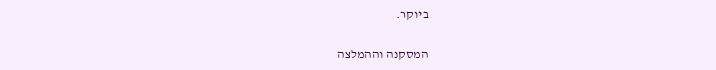ביוקר.

המסקנה וההמלצה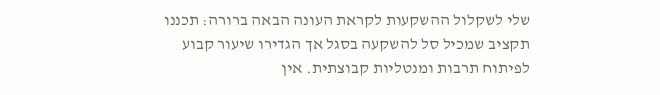שלי לשקלול ההשקעות לקראת העונה הבאה ברורה: תכננו תקציב שמכיל סל להשקעה בסגל אך הגדירו שיעור קבוע לפיתוח תרבות ומנטליות קבוצתית. אין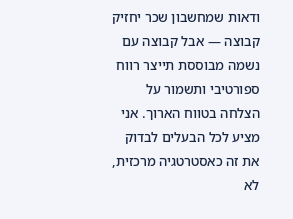ודאות שמחשבון שכר יחזיק קבוצה — אבל קבוצה עם נשמה מבוססת תייצר רווח ספורטיבי ותשמור על הצלחה בטווח הארוך. אני מציע לכל הבעלים לבדוק את זה כאסטרטגיה מרכזית, לא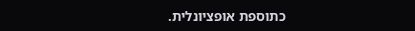כתוספת אופציונלית.